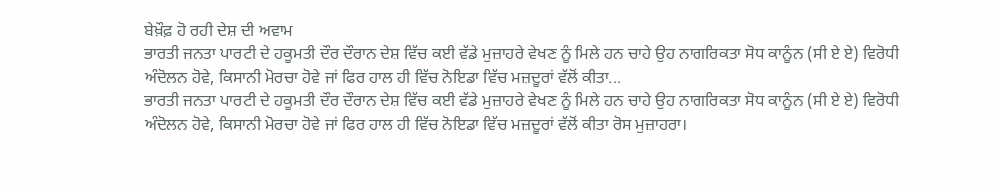ਬੇਖ਼ੌਫ਼ ਹੋ ਰਹੀ ਦੇਸ਼ ਦੀ ਅਵਾਮ
ਭਾਰਤੀ ਜਨਤਾ ਪਾਰਟੀ ਦੇ ਹਕੂਮਤੀ ਦੌਰ ਦੌਰਾਨ ਦੇਸ਼ ਵਿੱਚ ਕਈ ਵੱਡੇ ਮੁਜ਼ਾਹਰੇ ਵੇਖਣ ਨੂੰ ਮਿਲੇ ਹਨ ਚਾਹੇ ਉਹ ਨਾਗਰਿਕਤਾ ਸੋਧ ਕਾਨੂੰਨ (ਸੀ ਏ ਏ) ਵਿਰੋਧੀ ਅੰਦੋਲਨ ਹੋਵੇ, ਕਿਸਾਨੀ ਮੋਰਚਾ ਹੋਵੇ ਜਾਂ ਫਿਰ ਹਾਲ ਹੀ ਵਿੱਚ ਨੋਇਡਾ ਵਿੱਚ ਮਜ਼ਦੂਰਾਂ ਵੱਲੋਂ ਕੀਤਾ...
ਭਾਰਤੀ ਜਨਤਾ ਪਾਰਟੀ ਦੇ ਹਕੂਮਤੀ ਦੌਰ ਦੌਰਾਨ ਦੇਸ਼ ਵਿੱਚ ਕਈ ਵੱਡੇ ਮੁਜ਼ਾਹਰੇ ਵੇਖਣ ਨੂੰ ਮਿਲੇ ਹਨ ਚਾਹੇ ਉਹ ਨਾਗਰਿਕਤਾ ਸੋਧ ਕਾਨੂੰਨ (ਸੀ ਏ ਏ) ਵਿਰੋਧੀ ਅੰਦੋਲਨ ਹੋਵੇ, ਕਿਸਾਨੀ ਮੋਰਚਾ ਹੋਵੇ ਜਾਂ ਫਿਰ ਹਾਲ ਹੀ ਵਿੱਚ ਨੋਇਡਾ ਵਿੱਚ ਮਜ਼ਦੂਰਾਂ ਵੱਲੋਂ ਕੀਤਾ ਰੋਸ ਮੁਜ਼ਾਹਰਾ।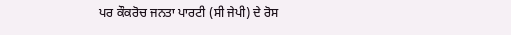ਪਰ ਕੌਕਰੋਚ ਜਨਤਾ ਪਾਰਟੀ (ਸੀ ਜੇਪੀ) ਦੇ ਰੋਸ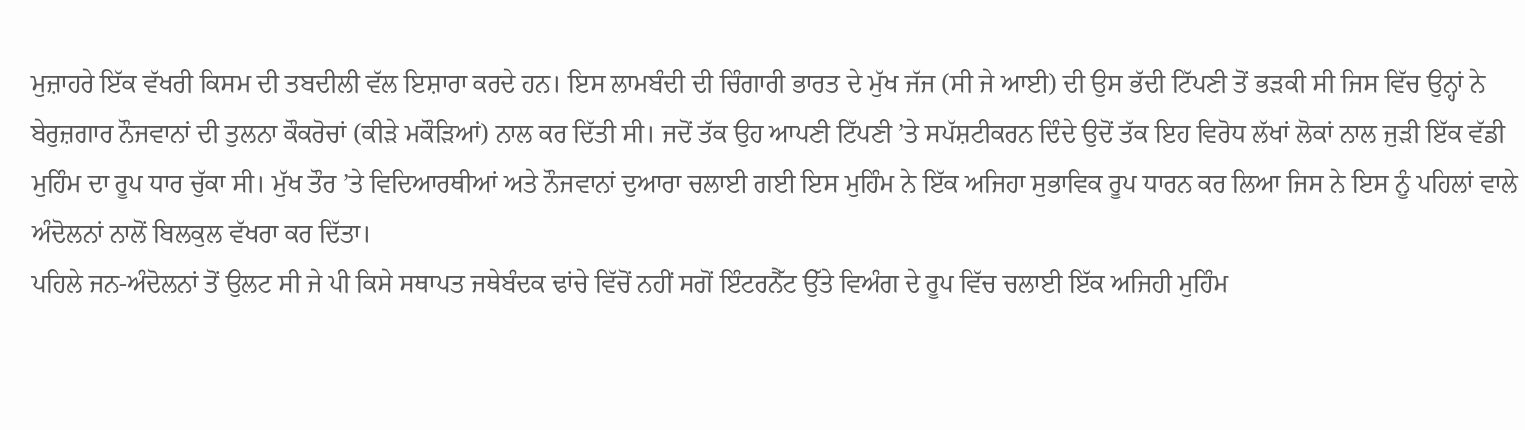ਮੁਜ਼ਾਹਰੇ ਇੱਕ ਵੱਖਰੀ ਕਿਸਮ ਦੀ ਤਬਦੀਲੀ ਵੱਲ ਇਸ਼ਾਰਾ ਕਰਦੇ ਹਨ। ਇਸ ਲਾਮਬੰਦੀ ਦੀ ਚਿੰਗਾਰੀ ਭਾਰਤ ਦੇ ਮੁੱਖ ਜੱਜ (ਸੀ ਜੇ ਆਈ) ਦੀ ਉਸ ਭੱਦੀ ਟਿੱਪਣੀ ਤੋਂ ਭੜਕੀ ਸੀ ਜਿਸ ਵਿੱਚ ਉਨ੍ਹਾਂ ਨੇ ਬੇਰੁਜ਼ਗਾਰ ਨੌਜਵਾਨਾਂ ਦੀ ਤੁਲਨਾ ਕੌਕਰੋਚਾਂ (ਕੀੜੇ ਮਕੌੜਿਆਂ) ਨਾਲ ਕਰ ਦਿੱਤੀ ਸੀ। ਜਦੋਂ ਤੱਕ ਉਹ ਆਪਣੀ ਟਿੱਪਣੀ ’ਤੇ ਸਪੱਸ਼ਟੀਕਰਨ ਦਿੰਦੇ ਉਦੋਂ ਤੱਕ ਇਹ ਵਿਰੋਧ ਲੱਖਾਂ ਲੋਕਾਂ ਨਾਲ ਜੁੜੀ ਇੱਕ ਵੱਡੀ ਮੁਹਿੰਮ ਦਾ ਰੂਪ ਧਾਰ ਚੁੱਕਾ ਸੀ। ਮੁੱਖ ਤੌਰ ’ਤੇ ਵਿਦਿਆਰਥੀਆਂ ਅਤੇ ਨੌਜਵਾਨਾਂ ਦੁਆਰਾ ਚਲਾਈ ਗਈ ਇਸ ਮੁਹਿੰਮ ਨੇ ਇੱਕ ਅਜਿਹਾ ਸੁਭਾਵਿਕ ਰੂਪ ਧਾਰਨ ਕਰ ਲਿਆ ਜਿਸ ਨੇ ਇਸ ਨੂੰ ਪਹਿਲਾਂ ਵਾਲੇ ਅੰਦੋਲਨਾਂ ਨਾਲੋਂ ਬਿਲਕੁਲ ਵੱਖਰਾ ਕਰ ਦਿੱਤਾ।
ਪਹਿਲੇ ਜਨ-ਅੰਦੋਲਨਾਂ ਤੋਂ ਉਲਟ ਸੀ ਜੇ ਪੀ ਕਿਸੇ ਸਥਾਪਤ ਜਥੇਬੰਦਕ ਢਾਂਚੇ ਵਿੱਚੋਂ ਨਹੀਂ ਸਗੋਂ ਇੰਟਰਨੈੱਟ ਉੱਤੇ ਵਿਅੰਗ ਦੇ ਰੂਪ ਵਿੱਚ ਚਲਾਈ ਇੱਕ ਅਜਿਹੀ ਮੁਹਿੰਮ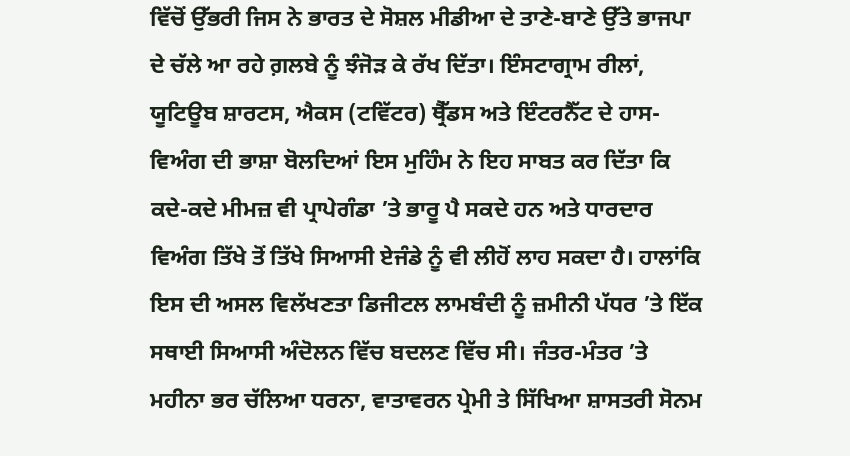ਵਿੱਚੋਂ ਉੱਭਰੀ ਜਿਸ ਨੇ ਭਾਰਤ ਦੇ ਸੋਸ਼ਲ ਮੀਡੀਆ ਦੇ ਤਾਣੇ-ਬਾਣੇ ਉੱਤੇ ਭਾਜਪਾ ਦੇ ਚੱਲੇ ਆ ਰਹੇ ਗ਼ਲਬੇ ਨੂੰ ਝੰਜੋੜ ਕੇ ਰੱਖ ਦਿੱਤਾ। ਇੰਸਟਾਗ੍ਰਾਮ ਰੀਲਾਂ, ਯੂਟਿਊਬ ਸ਼ਾਰਟਸ, ਐਕਸ (ਟਵਿੱਟਰ) ਥ੍ਰੈੱਡਸ ਅਤੇ ਇੰਟਰਨੈੱਟ ਦੇ ਹਾਸ-ਵਿਅੰਗ ਦੀ ਭਾਸ਼ਾ ਬੋਲਦਿਆਂ ਇਸ ਮੁਹਿੰਮ ਨੇ ਇਹ ਸਾਬਤ ਕਰ ਦਿੱਤਾ ਕਿ ਕਦੇ-ਕਦੇ ਮੀਮਜ਼ ਵੀ ਪ੍ਰਾਪੇਗੰਡਾ ’ਤੇ ਭਾਰੂ ਪੈ ਸਕਦੇ ਹਨ ਅਤੇ ਧਾਰਦਾਰ ਵਿਅੰਗ ਤਿੱਖੇ ਤੋਂ ਤਿੱਖੇ ਸਿਆਸੀ ਏਜੰਡੇ ਨੂੰ ਵੀ ਲੀਹੋਂ ਲਾਹ ਸਕਦਾ ਹੈ। ਹਾਲਾਂਕਿ ਇਸ ਦੀ ਅਸਲ ਵਿਲੱਖਣਤਾ ਡਿਜੀਟਲ ਲਾਮਬੰਦੀ ਨੂੰ ਜ਼ਮੀਨੀ ਪੱਧਰ ’ਤੇ ਇੱਕ ਸਥਾਈ ਸਿਆਸੀ ਅੰਦੋਲਨ ਵਿੱਚ ਬਦਲਣ ਵਿੱਚ ਸੀ। ਜੰਤਰ-ਮੰਤਰ ’ਤੇ ਮਹੀਨਾ ਭਰ ਚੱਲਿਆ ਧਰਨਾ, ਵਾਤਾਵਰਨ ਪ੍ਰੇਮੀ ਤੇ ਸਿੱਖਿਆ ਸ਼ਾਸਤਰੀ ਸੋਨਮ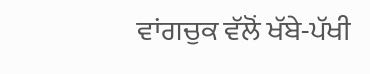ਵਾਂਗਚੁਕ ਵੱਲੋਂ ਖੱਬੇ-ਪੱਖੀ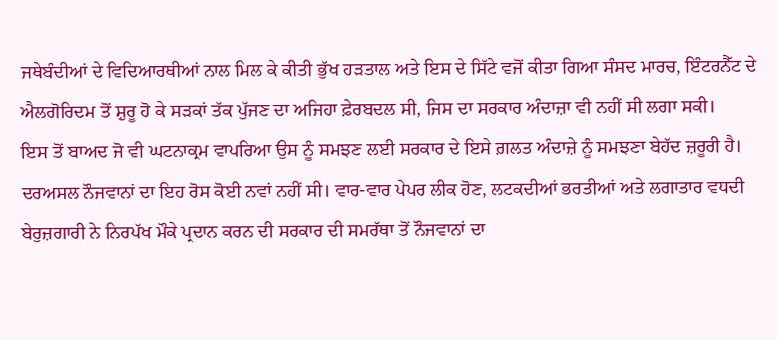ਜਥੇਬੰਦੀਆਂ ਦੇ ਵਿਦਿਆਰਥੀਆਂ ਨਾਲ ਮਿਲ ਕੇ ਕੀਤੀ ਭੁੱਖ ਹੜਤਾਲ ਅਤੇ ਇਸ ਦੇ ਸਿੱਟੇ ਵਜੋਂ ਕੀਤਾ ਗਿਆ ਸੰਸਦ ਮਾਰਚ, ਇੰਟਰਨੈੱਟ ਦੇ ਐਲਗੋਰਿਦਮ ਤੋਂ ਸ਼ੁਰੂ ਹੋ ਕੇ ਸੜਕਾਂ ਤੱਕ ਪੁੱਜਣ ਦਾ ਅਜਿਹਾ ਫ਼ੇਰਬਦਲ ਸੀ, ਜਿਸ ਦਾ ਸਰਕਾਰ ਅੰਦਾਜ਼ਾ ਵੀ ਨਹੀਂ ਸੀ ਲਗਾ ਸਕੀ।
ਇਸ ਤੋਂ ਬਾਅਦ ਜੋ ਵੀ ਘਟਨਾਕ੍ਰਮ ਵਾਪਰਿਆ ਉਸ ਨੂੰ ਸਮਝਣ ਲਈ ਸਰਕਾਰ ਦੇ ਇਸੇ ਗ਼ਲਤ ਅੰਦਾਜ਼ੇ ਨੂੰ ਸਮਝਣਾ ਬੇਹੱਦ ਜ਼ਰੂਰੀ ਹੈ। ਦਰਅਸਲ ਨੌਜਵਾਨਾਂ ਦਾ ਇਹ ਰੋਸ ਕੋਈ ਨਵਾਂ ਨਹੀਂ ਸੀ। ਵਾਰ-ਵਾਰ ਪੇਪਰ ਲੀਕ ਹੋਣ, ਲਟਕਦੀਆਂ ਭਰਤੀਆਂ ਅਤੇ ਲਗਾਤਾਰ ਵਧਦੀ ਬੇਰੁਜ਼ਗਾਰੀ ਨੇ ਨਿਰਪੱਖ ਮੌਕੇ ਪ੍ਰਦਾਨ ਕਰਨ ਦੀ ਸਰਕਾਰ ਦੀ ਸਮਰੱਥਾ ਤੋਂ ਨੌਜਵਾਨਾਂ ਦਾ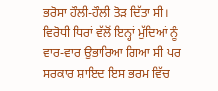ਭਰੋਸਾ ਹੌਲੀ-ਹੌਲੀ ਤੋੜ ਦਿੱਤਾ ਸੀ। ਵਿਰੋਧੀ ਧਿਰਾਂ ਵੱਲੋਂ ਇਨ੍ਹਾਂ ਮੁੱਦਿਆਂ ਨੂੰ ਵਾਰ-ਵਾਰ ਉਭਾਰਿਆ ਗਿਆ ਸੀ ਪਰ ਸਰਕਾਰ ਸ਼ਾਇਦ ਇਸ ਭਰਮ ਵਿੱਚ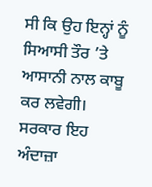ਸੀ ਕਿ ਉਹ ਇਨ੍ਹਾਂ ਨੂੰ ਸਿਆਸੀ ਤੌਰ ’ਤੇ ਆਸਾਨੀ ਨਾਲ ਕਾਬੂ ਕਰ ਲਵੇਗੀ। ਸਰਕਾਰ ਇਹ ਅੰਦਾਜ਼ਾ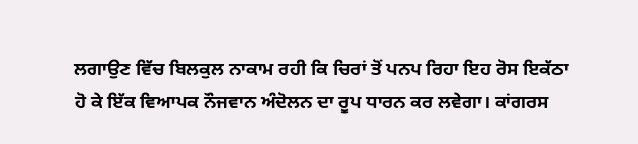ਲਗਾਉਣ ਵਿੱਚ ਬਿਲਕੁਲ ਨਾਕਾਮ ਰਹੀ ਕਿ ਚਿਰਾਂ ਤੋਂ ਪਨਪ ਰਿਹਾ ਇਹ ਰੋਸ ਇਕੱਠਾ ਹੋ ਕੇ ਇੱਕ ਵਿਆਪਕ ਨੌਜਵਾਨ ਅੰਦੋਲਨ ਦਾ ਰੂਪ ਧਾਰਨ ਕਰ ਲਵੇਗਾ। ਕਾਂਗਰਸ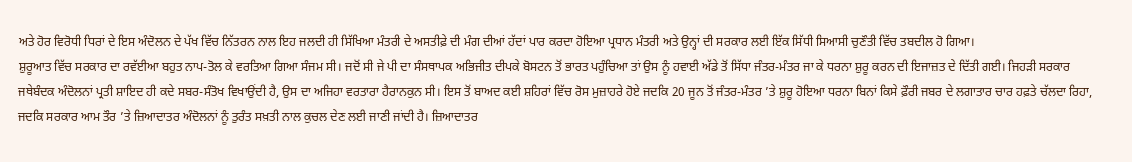ਅਤੇ ਹੋਰ ਵਿਰੋਧੀ ਧਿਰਾਂ ਦੇ ਇਸ ਅੰਦੋਲਨ ਦੇ ਪੱਖ ਵਿੱਚ ਨਿੱਤਰਨ ਨਾਲ ਇਹ ਜਲਦੀ ਹੀ ਸਿੱਖਿਆ ਮੰਤਰੀ ਦੇ ਅਸਤੀਫ਼ੇ ਦੀ ਮੰਗ ਦੀਆਂ ਹੱਦਾਂ ਪਾਰ ਕਰਦਾ ਹੋਇਆ ਪ੍ਰਧਾਨ ਮੰਤਰੀ ਅਤੇ ਉਨ੍ਹਾਂ ਦੀ ਸਰਕਾਰ ਲਈ ਇੱਕ ਸਿੱਧੀ ਸਿਆਸੀ ਚੁਣੌਤੀ ਵਿੱਚ ਤਬਦੀਲ ਹੋ ਗਿਆ।
ਸ਼ੁਰੂਆਤ ਵਿੱਚ ਸਰਕਾਰ ਦਾ ਰਵੱਈਆ ਬਹੁਤ ਨਾਪ-ਤੋਲ ਕੇ ਵਰਤਿਆ ਗਿਆ ਸੰਜਮ ਸੀ। ਜਦੋਂ ਸੀ ਜੇ ਪੀ ਦਾ ਸੰਸਥਾਪਕ ਅਭਿਜੀਤ ਦੀਪਕੇ ਬੋਸਟਨ ਤੋਂ ਭਾਰਤ ਪਹੁੰਚਿਆ ਤਾਂ ਉਸ ਨੂੰ ਹਵਾਈ ਅੱਡੇ ਤੋਂ ਸਿੱਧਾ ਜੰਤਰ-ਮੰਤਰ ਜਾ ਕੇ ਧਰਨਾ ਸ਼ੁਰੂ ਕਰਨ ਦੀ ਇਜਾਜ਼ਤ ਦੇ ਦਿੱਤੀ ਗਈ। ਜਿਹੜੀ ਸਰਕਾਰ ਜਥੇਬੰਦਕ ਅੰਦੋਲਨਾਂ ਪ੍ਰਤੀ ਸ਼ਾਇਦ ਹੀ ਕਦੇ ਸਬਰ-ਸੰਤੋਖ ਵਿਖਾਉਂਦੀ ਹੈ, ਉਸ ਦਾ ਅਜਿਹਾ ਵਰਤਾਰਾ ਹੈਰਾਨਕੁਨ ਸੀ। ਇਸ ਤੋਂ ਬਾਅਦ ਕਈ ਸ਼ਹਿਰਾਂ ਵਿੱਚ ਰੋਸ ਮੁਜ਼ਾਹਰੇ ਹੋਏ ਜਦਕਿ 20 ਜੂਨ ਤੋਂ ਜੰਤਰ-ਮੰਤਰ ’ਤੇ ਸ਼ੁਰੂ ਹੋਇਆ ਧਰਨਾ ਬਿਨਾਂ ਕਿਸੇ ਫ਼ੌਰੀ ਜਬਰ ਦੇ ਲਗਾਤਾਰ ਚਾਰ ਹਫ਼ਤੇ ਚੱਲਦਾ ਰਿਹਾ, ਜਦਕਿ ਸਰਕਾਰ ਆਮ ਤੌਰ ’ਤੇ ਜ਼ਿਆਦਾਤਰ ਅੰਦੋਲਨਾਂ ਨੂੰ ਤੁਰੰਤ ਸਖ਼ਤੀ ਨਾਲ ਕੁਚਲ ਦੇਣ ਲਈ ਜਾਣੀ ਜਾਂਦੀ ਹੈ। ਜ਼ਿਆਦਾਤਰ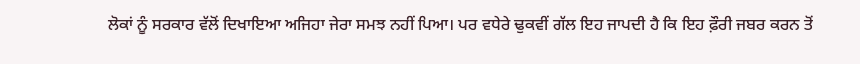ਲੋਕਾਂ ਨੂੰ ਸਰਕਾਰ ਵੱਲੋਂ ਦਿਖਾਇਆ ਅਜਿਹਾ ਜੇਰਾ ਸਮਝ ਨਹੀਂ ਪਿਆ। ਪਰ ਵਧੇਰੇ ਢੁਕਵੀਂ ਗੱਲ ਇਹ ਜਾਪਦੀ ਹੈ ਕਿ ਇਹ ਫ਼ੌਰੀ ਜਬਰ ਕਰਨ ਤੋਂ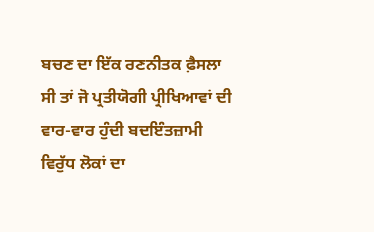ਬਚਣ ਦਾ ਇੱਕ ਰਣਨੀਤਕ ਫ਼ੈਸਲਾ ਸੀ ਤਾਂ ਜੋ ਪ੍ਰਤੀਯੋਗੀ ਪ੍ਰੀਖਿਆਵਾਂ ਦੀ ਵਾਰ-ਵਾਰ ਹੁੰਦੀ ਬਦਇੰਤਜ਼ਾਮੀ ਵਿਰੁੱਧ ਲੋਕਾਂ ਦਾ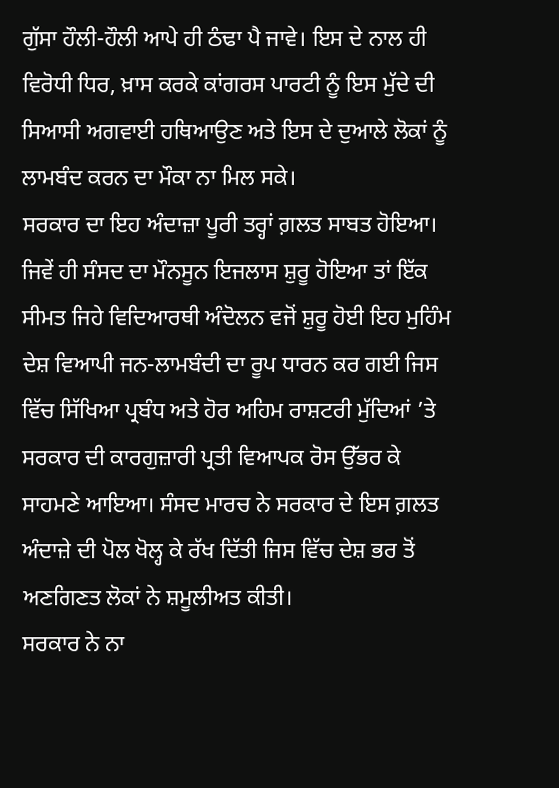ਗੁੱਸਾ ਹੌਲੀ-ਹੌਲੀ ਆਪੇ ਹੀ ਠੰਢਾ ਪੈ ਜਾਵੇ। ਇਸ ਦੇ ਨਾਲ ਹੀ ਵਿਰੋਧੀ ਧਿਰ, ਖ਼ਾਸ ਕਰਕੇ ਕਾਂਗਰਸ ਪਾਰਟੀ ਨੂੰ ਇਸ ਮੁੱਦੇ ਦੀ ਸਿਆਸੀ ਅਗਵਾਈ ਹਥਿਆਉਣ ਅਤੇ ਇਸ ਦੇ ਦੁਆਲੇ ਲੋਕਾਂ ਨੂੰ ਲਾਮਬੰਦ ਕਰਨ ਦਾ ਮੌਕਾ ਨਾ ਮਿਲ ਸਕੇ।
ਸਰਕਾਰ ਦਾ ਇਹ ਅੰਦਾਜ਼ਾ ਪੂਰੀ ਤਰ੍ਹਾਂ ਗ਼ਲਤ ਸਾਬਤ ਹੋਇਆ। ਜਿਵੇਂ ਹੀ ਸੰਸਦ ਦਾ ਮੌਨਸੂਨ ਇਜਲਾਸ ਸ਼ੁਰੂ ਹੋਇਆ ਤਾਂ ਇੱਕ ਸੀਮਤ ਜਿਹੇ ਵਿਦਿਆਰਥੀ ਅੰਦੋਲਨ ਵਜੋਂ ਸ਼ੁਰੂ ਹੋਈ ਇਹ ਮੁਹਿੰਮ ਦੇਸ਼ ਵਿਆਪੀ ਜਨ-ਲਾਮਬੰਦੀ ਦਾ ਰੂਪ ਧਾਰਨ ਕਰ ਗਈ ਜਿਸ ਵਿੱਚ ਸਿੱਖਿਆ ਪ੍ਰਬੰਧ ਅਤੇ ਹੋਰ ਅਹਿਮ ਰਾਸ਼ਟਰੀ ਮੁੱਦਿਆਂ ’ਤੇ ਸਰਕਾਰ ਦੀ ਕਾਰਗੁਜ਼ਾਰੀ ਪ੍ਰਤੀ ਵਿਆਪਕ ਰੋਸ ਉੱਭਰ ਕੇ ਸਾਹਮਣੇ ਆਇਆ। ਸੰਸਦ ਮਾਰਚ ਨੇ ਸਰਕਾਰ ਦੇ ਇਸ ਗ਼ਲਤ ਅੰਦਾਜ਼ੇ ਦੀ ਪੋਲ ਖੋਲ੍ਹ ਕੇ ਰੱਖ ਦਿੱਤੀ ਜਿਸ ਵਿੱਚ ਦੇਸ਼ ਭਰ ਤੋਂ ਅਣਗਿਣਤ ਲੋਕਾਂ ਨੇ ਸ਼ਮੂਲੀਅਤ ਕੀਤੀ।
ਸਰਕਾਰ ਨੇ ਨਾ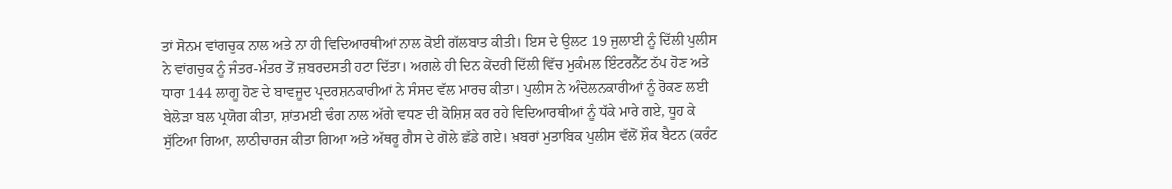ਤਾਂ ਸੋਨਮ ਵਾਂਗਚੁਕ ਨਾਲ ਅਤੇ ਨਾ ਹੀ ਵਿਦਿਆਰਥੀਆਂ ਨਾਲ ਕੋਈ ਗੱਲਬਾਤ ਕੀਤੀ। ਇਸ ਦੇ ਉਲਟ 19 ਜੁਲਾਈ ਨੂੰ ਦਿੱਲੀ ਪੁਲੀਸ ਨੇ ਵਾਂਗਚੁਕ ਨੂੰ ਜੰਤਰ-ਮੰਤਰ ਤੋਂ ਜ਼ਬਰਦਸਤੀ ਹਟਾ ਦਿੱਤਾ। ਅਗਲੇ ਹੀ ਦਿਨ ਕੇਂਦਰੀ ਦਿੱਲੀ ਵਿੱਚ ਮੁਕੰਮਲ ਇੰਟਰਨੈੱਟ ਠੱਪ ਹੋਣ ਅਤੇ ਧਾਰਾ 144 ਲਾਗੂ ਹੋਣ ਦੇ ਬਾਵਜੂਦ ਪ੍ਰਦਰਸ਼ਨਕਾਰੀਆਂ ਨੇ ਸੰਸਦ ਵੱਲ ਮਾਰਚ ਕੀਤਾ। ਪੁਲੀਸ ਨੇ ਅੰਦੋਲਨਕਾਰੀਆਂ ਨੂੰ ਰੋਕਣ ਲਈ ਬੇਲੋੜਾ ਬਲ ਪ੍ਰਯੋਗ ਕੀਤਾ, ਸ਼ਾਂਤਮਈ ਢੰਗ ਨਾਲ ਅੱਗੇ ਵਧਣ ਦੀ ਕੋਸ਼ਿਸ਼ ਕਰ ਰਹੇ ਵਿਦਿਆਰਥੀਆਂ ਨੂੰ ਧੱਕੇ ਮਾਰੇ ਗਏ, ਧੂਹ ਕੇ ਸੁੱਟਿਆ ਗਿਆ, ਲਾਠੀਚਾਰਜ ਕੀਤਾ ਗਿਆ ਅਤੇ ਅੱਥਰੂ ਗੈਸ ਦੇ ਗੋਲੇ ਛੱਡੇ ਗਏ। ਖ਼ਬਰਾਂ ਮੁਤਾਬਿਕ ਪੁਲੀਸ ਵੱਲੋਂ ਸ਼ੌਕ ਬੈਟਨ (ਕਰੰਟ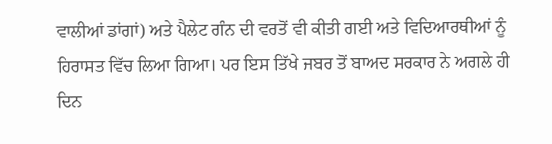ਵਾਲੀਆਂ ਡਾਂਗਾਂ) ਅਤੇ ਪੈਲੇਟ ਗੰਨ ਦੀ ਵਰਤੋਂ ਵੀ ਕੀਤੀ ਗਈ ਅਤੇ ਵਿਦਿਆਰਥੀਆਂ ਨੂੰ ਹਿਰਾਸਤ ਵਿੱਚ ਲਿਆ ਗਿਆ। ਪਰ ਇਸ ਤਿੱਖੇ ਜਬਰ ਤੋਂ ਬਾਅਦ ਸਰਕਾਰ ਨੇ ਅਗਲੇ ਹੀ ਦਿਨ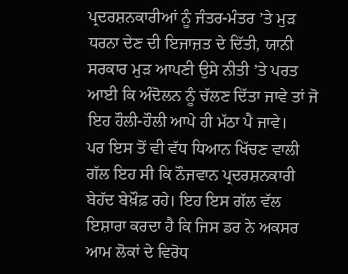ਪ੍ਰਦਰਸ਼ਨਕਾਰੀਆਂ ਨੂੰ ਜੰਤਰ-ਮੰਤਰ ’ਤੇ ਮੁੜ ਧਰਨਾ ਦੇਣ ਦੀ ਇਜਾਜ਼ਤ ਦੇ ਦਿੱਤੀ, ਯਾਨੀ ਸਰਕਾਰ ਮੁੜ ਆਪਣੀ ਉਸੇ ਨੀਤੀ ’ਤੇ ਪਰਤ ਆਈ ਕਿ ਅੰਦੋਲਨ ਨੂੰ ਚੱਲਣ ਦਿੱਤਾ ਜਾਵੇ ਤਾਂ ਜੋ ਇਹ ਹੌਲੀ-ਹੌਲੀ ਆਪੇ ਹੀ ਮੱਠਾ ਪੈ ਜਾਵੇ।
ਪਰ ਇਸ ਤੋਂ ਵੀ ਵੱਧ ਧਿਆਨ ਖਿੱਚਣ ਵਾਲੀ ਗੱਲ ਇਹ ਸੀ ਕਿ ਨੌਜਵਾਨ ਪ੍ਰਦਰਸ਼ਨਕਾਰੀ ਬੇਹੱਦ ਬੇਖ਼ੌਫ਼ ਰਹੇ। ਇਹ ਇਸ ਗੱਲ ਵੱਲ ਇਸ਼ਾਰਾ ਕਰਦਾ ਹੈ ਕਿ ਜਿਸ ਡਰ ਨੇ ਅਕਸਰ ਆਮ ਲੋਕਾਂ ਦੇ ਵਿਰੋਧ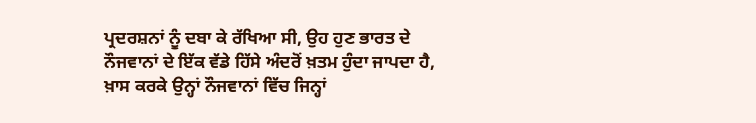ਪ੍ਰਦਰਸ਼ਨਾਂ ਨੂੰ ਦਬਾ ਕੇ ਰੱਖਿਆ ਸੀ, ਉਹ ਹੁਣ ਭਾਰਤ ਦੇ ਨੌਜਵਾਨਾਂ ਦੇ ਇੱਕ ਵੱਡੇ ਹਿੱਸੇ ਅੰਦਰੋਂ ਖ਼ਤਮ ਹੁੰਦਾ ਜਾਪਦਾ ਹੈ, ਖ਼ਾਸ ਕਰਕੇ ਉਨ੍ਹਾਂ ਨੌਜਵਾਨਾਂ ਵਿੱਚ ਜਿਨ੍ਹਾਂ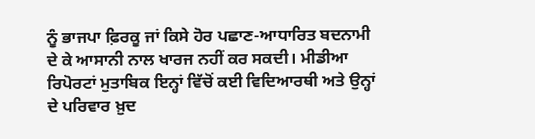ਨੂੰ ਭਾਜਪਾ ਫ਼ਿਰਕੂ ਜਾਂ ਕਿਸੇ ਹੋਰ ਪਛਾਣ-ਆਧਾਰਿਤ ਬਦਨਾਮੀ ਦੇ ਕੇ ਆਸਾਨੀ ਨਾਲ ਖਾਰਜ ਨਹੀਂ ਕਰ ਸਕਦੀ। ਮੀਡੀਆ ਰਿਪੋਰਟਾਂ ਮੁਤਾਬਿਕ ਇਨ੍ਹਾਂ ਵਿੱਚੋਂ ਕਈ ਵਿਦਿਆਰਥੀ ਅਤੇ ਉਨ੍ਹਾਂ ਦੇ ਪਰਿਵਾਰ ਖ਼ੁਦ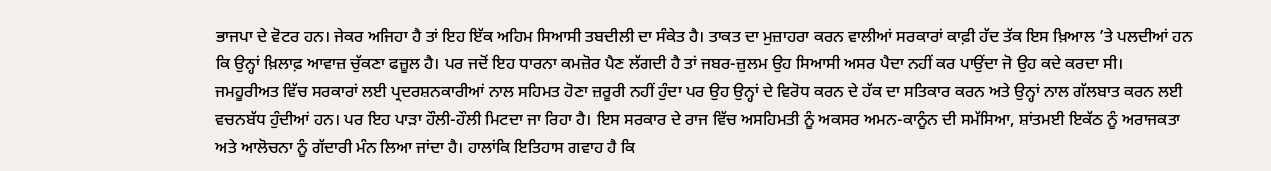ਭਾਜਪਾ ਦੇ ਵੋਟਰ ਹਨ। ਜੇਕਰ ਅਜਿਹਾ ਹੈ ਤਾਂ ਇਹ ਇੱਕ ਅਹਿਮ ਸਿਆਸੀ ਤਬਦੀਲੀ ਦਾ ਸੰਕੇਤ ਹੈ। ਤਾਕਤ ਦਾ ਮੁਜ਼ਾਹਰਾ ਕਰਨ ਵਾਲੀਆਂ ਸਰਕਾਰਾਂ ਕਾਫ਼ੀ ਹੱਦ ਤੱਕ ਇਸ ਖ਼ਿਆਲ ’ਤੇ ਪਲਦੀਆਂ ਹਨ ਕਿ ਉਨ੍ਹਾਂ ਖ਼ਿਲਾਫ਼ ਆਵਾਜ਼ ਚੁੱਕਣਾ ਫਜ਼ੂਲ ਹੈ। ਪਰ ਜਦੋਂ ਇਹ ਧਾਰਨਾ ਕਮਜ਼ੋਰ ਪੈਣ ਲੱਗਦੀ ਹੈ ਤਾਂ ਜਬਰ-ਜ਼ੁਲਮ ਉਹ ਸਿਆਸੀ ਅਸਰ ਪੈਦਾ ਨਹੀਂ ਕਰ ਪਾਉਂਦਾ ਜੋ ਉਹ ਕਦੇ ਕਰਦਾ ਸੀ।
ਜਮਹੂਰੀਅਤ ਵਿੱਚ ਸਰਕਾਰਾਂ ਲਈ ਪ੍ਰਦਰਸ਼ਨਕਾਰੀਆਂ ਨਾਲ ਸਹਿਮਤ ਹੋਣਾ ਜ਼ਰੂਰੀ ਨਹੀਂ ਹੁੰਦਾ ਪਰ ਉਹ ਉਨ੍ਹਾਂ ਦੇ ਵਿਰੋਧ ਕਰਨ ਦੇ ਹੱਕ ਦਾ ਸਤਿਕਾਰ ਕਰਨ ਅਤੇ ਉਨ੍ਹਾਂ ਨਾਲ ਗੱਲਬਾਤ ਕਰਨ ਲਈ ਵਚਨਬੱਧ ਹੁੰਦੀਆਂ ਹਨ। ਪਰ ਇਹ ਪਾੜਾ ਹੌਲੀ-ਹੌਲੀ ਮਿਟਦਾ ਜਾ ਰਿਹਾ ਹੈ। ਇਸ ਸਰਕਾਰ ਦੇ ਰਾਜ ਵਿੱਚ ਅਸਹਿਮਤੀ ਨੂੰ ਅਕਸਰ ਅਮਨ-ਕਾਨੂੰਨ ਦੀ ਸਮੱਸਿਆ, ਸ਼ਾਂਤਮਈ ਇਕੱਠ ਨੂੰ ਅਰਾਜਕਤਾ ਅਤੇ ਆਲੋਚਨਾ ਨੂੰ ਗੱਦਾਰੀ ਮੰਨ ਲਿਆ ਜਾਂਦਾ ਹੈ। ਹਾਲਾਂਕਿ ਇਤਿਹਾਸ ਗਵਾਹ ਹੈ ਕਿ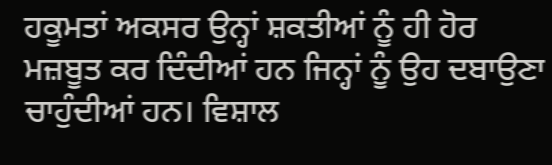ਹਕੂਮਤਾਂ ਅਕਸਰ ਉਨ੍ਹਾਂ ਸ਼ਕਤੀਆਂ ਨੂੰ ਹੀ ਹੋਰ ਮਜ਼ਬੂਤ ਕਰ ਦਿੰਦੀਆਂ ਹਨ ਜਿਨ੍ਹਾਂ ਨੂੰ ਉਹ ਦਬਾਉਣਾ ਚਾਹੁੰਦੀਆਂ ਹਨ। ਵਿਸ਼ਾਲ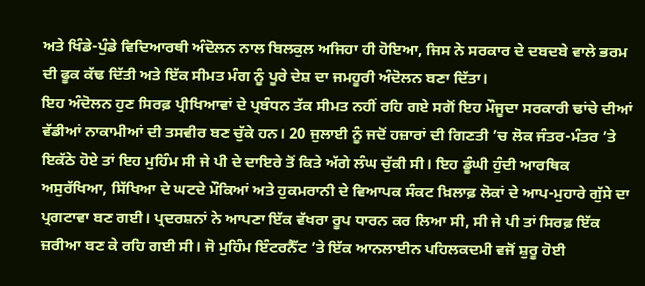ਅਤੇ ਖਿੰਡੇ-ਪੁੰਡੇ ਵਿਦਿਆਰਥੀ ਅੰਦੋਲਨ ਨਾਲ ਬਿਲਕੁਲ ਅਜਿਹਾ ਹੀ ਹੋਇਆ, ਜਿਸ ਨੇ ਸਰਕਾਰ ਦੇ ਦਬਦਬੇ ਵਾਲੇ ਭਰਮ ਦੀ ਫੂਕ ਕੱਢ ਦਿੱਤੀ ਅਤੇ ਇੱਕ ਸੀਮਤ ਮੰਗ ਨੂੰ ਪੂਰੇ ਦੇਸ਼ ਦਾ ਜਮਹੂਰੀ ਅੰਦੋਲਨ ਬਣਾ ਦਿੱਤਾ।
ਇਹ ਅੰਦੋਲਨ ਹੁਣ ਸਿਰਫ਼ ਪ੍ਰੀਖਿਆਵਾਂ ਦੇ ਪ੍ਰਬੰਧਨ ਤੱਕ ਸੀਮਤ ਨਹੀਂ ਰਹਿ ਗਏ ਸਗੋਂ ਇਹ ਮੌਜੂਦਾ ਸਰਕਾਰੀ ਢਾਂਚੇ ਦੀਆਂ ਵੱਡੀਆਂ ਨਾਕਾਮੀਆਂ ਦੀ ਤਸਵੀਰ ਬਣ ਚੁੱਕੇ ਹਨ। 20 ਜੁਲਾਈ ਨੂੰ ਜਦੋਂ ਹਜ਼ਾਰਾਂ ਦੀ ਗਿਣਤੀ ’ਚ ਲੋਕ ਜੰਤਰ-ਮੰਤਰ ’ਤੇ ਇਕੱਠੇ ਹੋਏ ਤਾਂ ਇਹ ਮੁਹਿੰਮ ਸੀ ਜੇ ਪੀ ਦੇ ਦਾਇਰੇ ਤੋਂ ਕਿਤੇ ਅੱਗੇ ਲੰਘ ਚੁੱਕੀ ਸੀ। ਇਹ ਡੂੰਘੀ ਹੁੰਦੀ ਆਰਥਿਕ ਅਸੁਰੱਖਿਆ, ਸਿੱਖਿਆ ਦੇ ਘਟਦੇ ਮੌਕਿਆਂ ਅਤੇ ਹੁਕਮਰਾਨੀ ਦੇ ਵਿਆਪਕ ਸੰਕਟ ਖ਼ਿਲਾਫ਼ ਲੋਕਾਂ ਦੇ ਆਪ-ਮੁਹਾਰੇ ਗੁੱਸੇ ਦਾ ਪ੍ਰਗਟਾਵਾ ਬਣ ਗਈ। ਪ੍ਰਦਰਸ਼ਨਾਂ ਨੇ ਆਪਣਾ ਇੱਕ ਵੱਖਰਾ ਰੂਪ ਧਾਰਨ ਕਰ ਲਿਆ ਸੀ, ਸੀ ਜੇ ਪੀ ਤਾਂ ਸਿਰਫ਼ ਇੱਕ ਜ਼ਰੀਆ ਬਣ ਕੇ ਰਹਿ ਗਈ ਸੀ। ਜੋ ਮੁਹਿੰਮ ਇੰਟਰਨੈੱਟ ’ਤੇ ਇੱਕ ਆਨਲਾਈਨ ਪਹਿਲਕਦਮੀ ਵਜੋਂ ਸ਼ੁਰੂ ਹੋਈ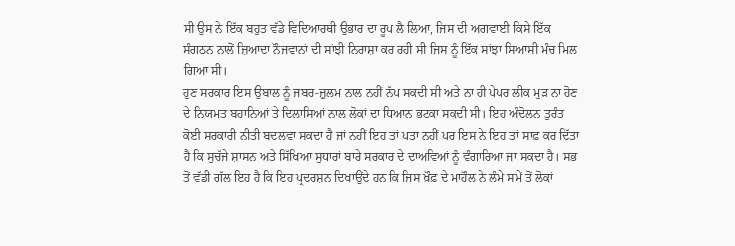ਸੀ ਉਸ ਨੇ ਇੱਕ ਬਹੁਤ ਵੱਡੇ ਵਿਦਿਆਰਥੀ ਉਭਾਰ ਦਾ ਰੂਪ ਲੈ ਲਿਆ, ਜਿਸ ਦੀ ਅਗਵਾਈ ਕਿਸੇ ਇੱਕ ਸੰਗਠਨ ਨਾਲੋਂ ਜ਼ਿਆਦਾ ਨੌਜਵਾਨਾਂ ਦੀ ਸਾਂਝੀ ਨਿਰਾਸ਼ਾ ਕਰ ਰਹੀ ਸੀ ਜਿਸ ਨੂੰ ਇੱਕ ਸਾਂਝਾ ਸਿਆਸੀ ਮੰਚ ਮਿਲ ਗਿਆ ਸੀ।
ਹੁਣ ਸਰਕਾਰ ਇਸ ਉਬਾਲ ਨੂੰ ਜਬਰ-ਜ਼ੁਲਮ ਨਾਲ ਨਹੀਂ ਨੱਪ ਸਕਦੀ ਸੀ ਅਤੇ ਨਾ ਹੀ ਪੇਪਰ ਲੀਕ ਮੁੜ ਨਾ ਹੋਣ ਦੇ ਨਿਯਮਤ ਬਹਾਨਿਆਂ ਤੇ ਦਿਲਾਸਿਆਂ ਨਾਲ ਲੋਕਾਂ ਦਾ ਧਿਆਨ ਭਟਕਾ ਸਕਦੀ ਸੀ। ਇਹ ਅੰਦੋਲਨ ਤੁਰੰਤ ਕੋਈ ਸਰਕਾਰੀ ਨੀਤੀ ਬਦਲਵਾ ਸਕਦਾ ਹੈ ਜਾਂ ਨਹੀਂ ਇਹ ਤਾਂ ਪਤਾ ਨਹੀਂ ਪਰ ਇਸ ਨੇ ਇਹ ਤਾਂ ਸਾਫ਼ ਕਰ ਦਿੱਤਾ ਹੈ ਕਿ ਸੁਚੱਜੇ ਸ਼ਾਸਨ ਅਤੇ ਸਿੱਖਿਆ ਸੁਧਾਰਾਂ ਬਾਰੇ ਸਰਕਾਰ ਦੇ ਦਾਅਵਿਆਂ ਨੂੰ ਵੰਗਾਰਿਆ ਜਾ ਸਕਦਾ ਹੈ। ਸਭ ਤੋਂ ਵੱਡੀ ਗੱਲ ਇਹ ਹੈ ਕਿ ਇਹ ਪ੍ਰਦਰਸ਼ਨ ਦਿਖਾਉਂਦੇ ਹਨ ਕਿ ਜਿਸ ਖ਼ੌਫ਼ ਦੇ ਮਾਹੌਲ ਨੇ ਲੰਮੇ ਸਮੇਂ ਤੋਂ ਲੋਕਾਂ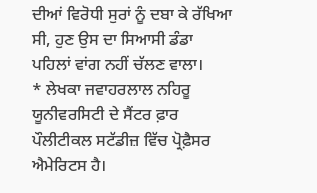ਦੀਆਂ ਵਿਰੋਧੀ ਸੁਰਾਂ ਨੂੰ ਦਬਾ ਕੇ ਰੱਖਿਆ ਸੀ, ਹੁਣ ਉਸ ਦਾ ਸਿਆਸੀ ਡੰਡਾ ਪਹਿਲਾਂ ਵਾਂਗ ਨਹੀਂ ਚੱਲਣ ਵਾਲਾ।
* ਲੇਖਕਾ ਜਵਾਹਰਲਾਲ ਨਹਿਰੂ ਯੂਨੀਵਰਸਿਟੀ ਦੇ ਸੈਂਟਰ ਫ਼ਾਰ ਪੌਲੀਟੀਕਲ ਸਟੱਡੀਜ਼ ਵਿੱਚ ਪ੍ਰੋਫ਼ੈਸਰ ਐਮੇਰਿਟਸ ਹੈ।